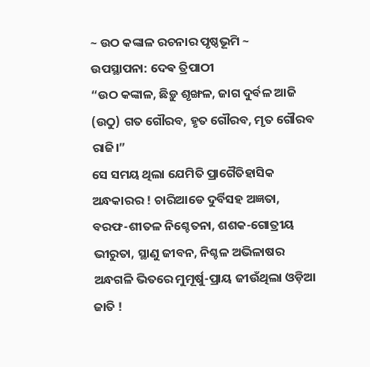~ ଉଠ କଙ୍କାଳ ରଚନାର ପୃଷ୍ଠଭୂମି ~
ଉପସ୍ଥାପନା: ଦେଵ ତ୍ରିପାଠୀ
“ଉଠ କଙ୍କାଳ, ଛିଡ଼ୁ ଶୃଙ୍ଖଳ, ଜାଗ ଦୁର୍ବଳ ଆଜି
(ଉଠୁ) ଗତ ଗୌରବ, ହୃତ ଗୌରବ, ମୃତ ଗୌରବ ରାଜି।”
ସେ ସମୟ ଥିଲା ଯେମିତି ପ୍ରାଗୈତିହାସିକ ଅନ୍ଧକାରର ! ଚାରିଆଡେ ଦୁର୍ବିସହ ଅଜ୍ଞତା, ବରଫ-ଶୀତଳ ନିଶ୍ଚେତନା, ଶଶକ-ଗୋତ୍ରୀୟ ଭୀରୁତା, ସ୍ଥାଣୁ ଜୀବନ, ନିଶ୍ଚଳ ଅଭିଳାଷର ଅନ୍ଧଗଳି ଭିତରେ ମୁମୂର୍ଷୁ-ପ୍ରାୟ ଜୀଉଁଥିଲା ଓଡ଼ିଆ ଜାତି !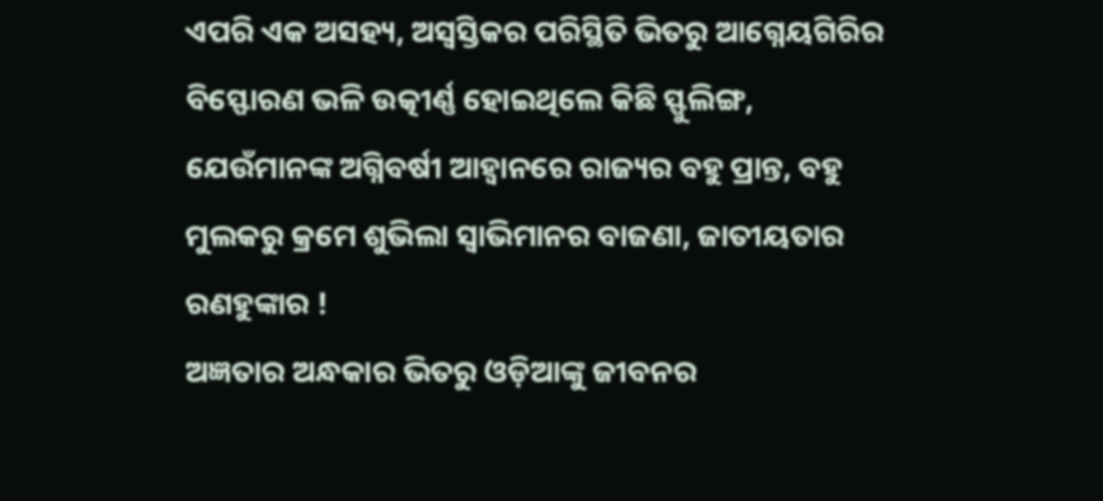ଏପରି ଏକ ଅସହ୍ୟ, ଅସ୍ବସ୍ତିକର ପରିସ୍ଥିତି ଭିତରୁ ଆଗ୍ନେୟଗିରିର ବିସ୍ଫୋରଣ ଭଳି ଉତ୍କୀର୍ଣ୍ଣ ହୋଇଥିଲେ କିଛି ସ୍ଫୁଲିଙ୍ଗ, ଯେଉଁମାନଙ୍କ ଅଗ୍ନିବର୍ଷୀ ଆହ୍ୱାନରେ ରାଜ୍ୟର ବହୁ ପ୍ରାନ୍ତ, ବହୁ ମୁଲକରୁ କ୍ରମେ ଶୁଭିଲା ସ୍ବାଭିମାନର ବାଜଣା, ଜାତୀୟତାର ରଣହୁଙ୍କାର !
ଅଜ୍ଞତାର ଅନ୍ଧକାର ଭିତରୁ ଓଡ଼ିଆଙ୍କୁ ଜୀବନର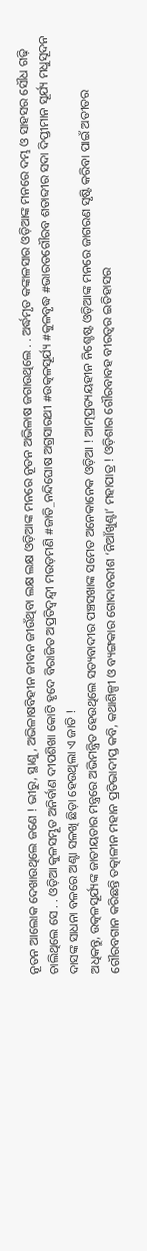ନୂତନ ଆଲୋକ ଦେଖାଉଥିଲେ ଜଣେ ! ଭୀରୁ, ସ୍ଥାଣୁ, ଅଭିଳାଷବିହୀନ ଜୀବନ ଜୀଉଁଥିବା ଲକ୍ଷ ଲକ୍ଷ ଓଡ଼ିଆଙ୍କ ମନରେ ନୂତନ ଅଭିଳାଷ ଜଗାଉଥିଲେ . . ଅର୍ଦ୍ଧମୃତ କଙ୍କାଳସାର ଓଡ଼ିଆଙ୍କ ମନରେ ଦମ୍ଭ ଓ ସାହସର ସୌଧ ଗଢ଼ି ଚାଲିଥିଲେ ସେ . . ଓଡ଼ିଆ କୁଳସମ୍ଭୂତ ଅନିର୍ବାଣ ଦୀପଶିଖା କୋଟି ହୃଦେ ବିରାଜିତ ଅପ୍ରତିଦ୍ବନ୍ଦ୍ବୀ ମଉଡ଼ମଣି #ଜାତି_ନନ୍ଦିଘୋଷ ଅଗ୍ରସାରଥୀ #ଉତ୍କଳସୂର୍ଯ୍ୟ #କୁଳବୃଦ୍ଧ #ଭାରତଗୌରବ ଶତାବ୍ଦୀର ସଦା ଦିପ୍ତୀମାନ ସୂର୍ଯ୍ୟ ମଧୁସୂଦନ ଦାସଙ୍କ ସାଧନା ବଳରେ ଅଣ୍ଟା ସଳଖି ଛିଡ଼ା ହେଉଥିଲା ଏ ଜାତି !
ଅଧିକନ୍ତୁ, ଉତ୍କଳସୂର୍ଯ୍ୟଙ୍କ ଜାତୀୟତାର ମନ୍ତ୍ରରେ ଅଭିମନ୍ତ୍ରିତ ହେଉଥିଲେ ସତ୍ୟବାଦୀର ପଞ୍ଚସଖାଙ୍କ ସମେତ ଅନେକାନେକ ଓଡ଼ିଆ ! ଆତ୍ମପ୍ରତ୍ୟୟହୀନ ନିଶ୍ଚେଷ୍ଟ ଓଡ଼ିଆଙ୍କ ମନରେ ଜାଗରଣ ସୃଷ୍ଟି କରିବା ପାଇଁ ଅତୀତର ଗୌରବଗାନ କରିଛନ୍ତି ତତ୍କାଳୀନ ମହାନ ପ୍ରତିଭାଦୀପ୍ତ କବି, କଥାଶିଳ୍ପୀ ଓ ବ୍ୟଙ୍ଗକାର ଗୋଦାବରୀଶ ‘ନିଆଁଖୁଣ୍ଟା’ ମହାପାତ୍ର ! ଓଡ଼ିଶାର ଗୌରବାବହ ବୀରତ୍ଵର ଇତିହାସର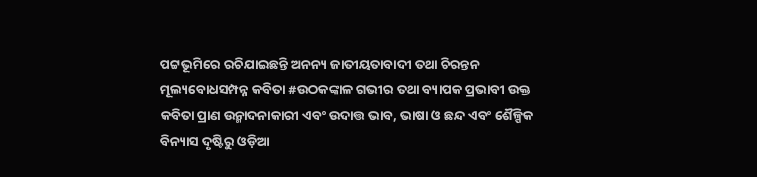ପଟ୍ଟଭୂମିରେ ରଚିଯାଇଛନ୍ତି ଅନନ୍ୟ ଜାତୀୟତାବାଦୀ ତଥା ଚିରନ୍ତନ ମୂଲ୍ୟବୋଧସମ୍ପନ୍ନ କବିତା #ଉଠକଙ୍କାଳ ଗଭୀର ତଥା ବ୍ୟାପକ ପ୍ରଭାବୀ ଉକ୍ତ କବିତା ପ୍ରାଣ ଉନ୍ମାଦନାକାରୀ ଏବଂ ଉଦାତ୍ତ ଭାବ, ଭାଷା ଓ ଛନ୍ଦ ଏବଂ ଶୈଳ୍ପିକ ବିନ୍ୟାସ ଦୃଷ୍ଟିରୁ ଓଡ଼ିଆ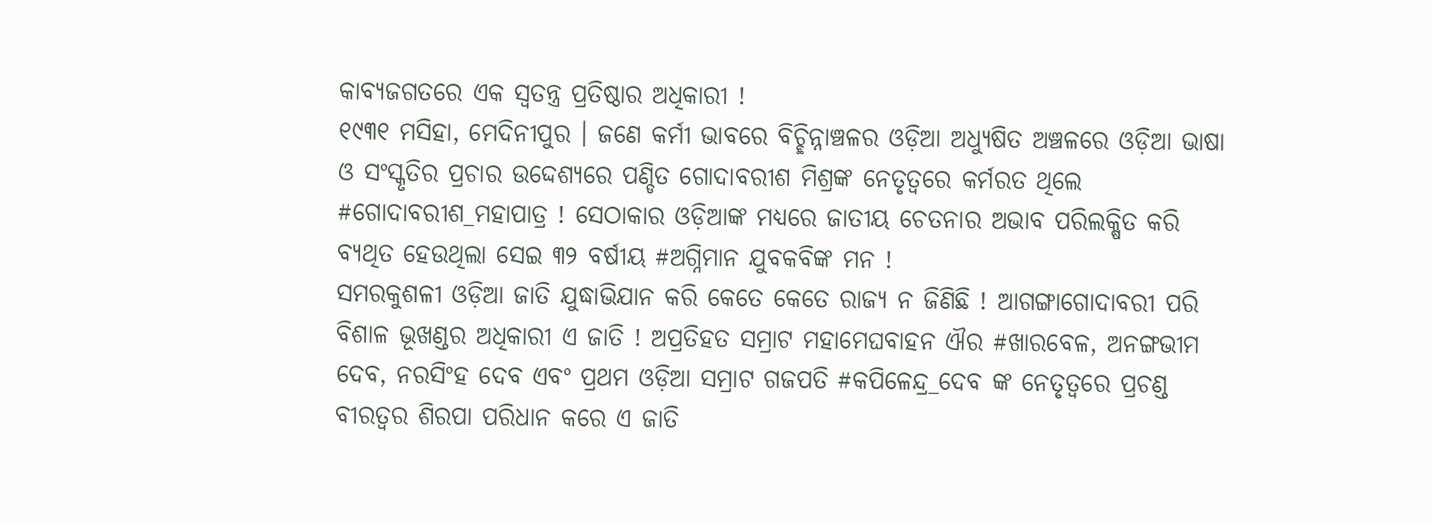କାବ୍ୟଜଗତରେ ଏକ ସ୍ଵତନ୍ତ୍ର ପ୍ରତିଷ୍ଠାର ଅଧିକାରୀ !
୧୯୩୧ ମସିହା, ମେଦିନୀପୁର । ଜଣେ କର୍ମୀ ଭାବରେ ବିଚ୍ଛିନ୍ନାଞ୍ଚଳର ଓଡ଼ିଆ ଅଧ୍ୟୁଷିତ ଅଞ୍ଚଳରେ ଓଡ଼ିଆ ଭାଷା ଓ ସଂସ୍କୃତିର ପ୍ରଚାର ଉଦ୍ଦେଶ୍ୟରେ ପଣ୍ଡିତ ଗୋଦାବରୀଶ ମିଶ୍ରଙ୍କ ନେତୃତ୍ୱରେ କର୍ମରତ ଥିଲେ #ଗୋଦାବରୀଶ_ମହାପାତ୍ର ! ସେଠାକାର ଓଡ଼ିଆଙ୍କ ମଧ୍ୟରେ ଜାତୀୟ ଚେତନାର ଅଭାବ ପରିଲକ୍ଷିତ କରି ବ୍ୟଥିତ ହେଉଥିଲା ସେଇ ୩୨ ବର୍ଷୀୟ #ଅଗ୍ନିମାନ ଯୁବକବିଙ୍କ ମନ !
ସମରକୁଶଳୀ ଓଡ଼ିଆ ଜାତି ଯୁଦ୍ଧାଭିଯାନ କରି କେତେ କେତେ ରାଜ୍ୟ ନ ଜିଣିଛି ! ଆଗଙ୍ଗାଗୋଦାବରୀ ପରି ବିଶାଳ ଭୂଖଣ୍ଡର ଅଧିକାରୀ ଏ ଜାତି ! ଅପ୍ରତିହତ ସମ୍ରାଟ ମହାମେଘବାହନ ଐର #ଖାରବେଳ, ଅନଙ୍ଗଭୀମ ଦେବ, ନରସିଂହ ଦେବ ଏବଂ ପ୍ରଥମ ଓଡ଼ିଆ ସମ୍ରାଟ ଗଜପତି #କପିଳେନ୍ଦ୍ର_ଦେବ ଙ୍କ ନେତୃତ୍ୱରେ ପ୍ରଚଣ୍ଡ ବୀରତ୍ଵର ଶିରପା ପରିଧାନ କରେ ଏ ଜାତି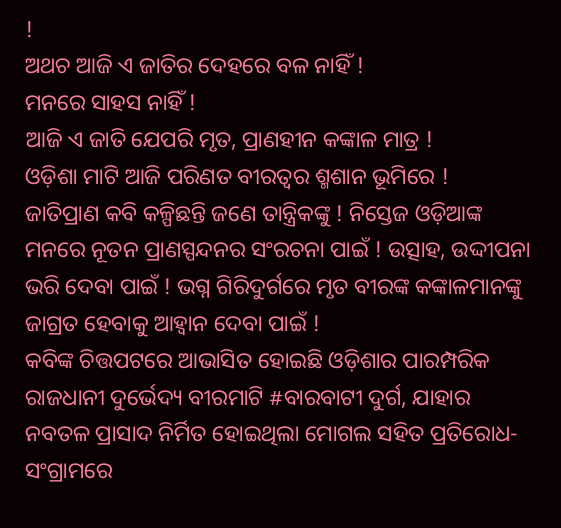!
ଅଥଚ ଆଜି ଏ ଜାତିର ଦେହରେ ବଳ ନାହିଁ !
ମନରେ ସାହସ ନାହିଁ !
ଆଜି ଏ ଜାତି ଯେପରି ମୃତ, ପ୍ରାଣହୀନ କଙ୍କାଳ ମାତ୍ର !
ଓଡ଼ିଶା ମାଟି ଆଜି ପରିଣତ ବୀରତ୍ଵର ଶ୍ମଶାନ ଭୂମିରେ !
ଜାତିପ୍ରାଣ କବି କଳ୍ପିଛନ୍ତି ଜଣେ ତାନ୍ତ୍ରିକଙ୍କୁ ! ନିସ୍ତେଜ ଓଡ଼ିଆଙ୍କ ମନରେ ନୂତନ ପ୍ରାଣସ୍ପନ୍ଦନର ସଂରଚନା ପାଇଁ ! ଉତ୍ସାହ, ଉଦ୍ଦୀପନା ଭରି ଦେବା ପାଇଁ ! ଭଗ୍ନ ଗିରିଦୁର୍ଗରେ ମୃତ ବୀରଙ୍କ କଙ୍କାଳମାନଙ୍କୁ ଜାଗ୍ରତ ହେବାକୁ ଆହ୍ୱାନ ଦେବା ପାଇଁ !
କବିଙ୍କ ଚିତ୍ତପଟରେ ଆଭାସିତ ହୋଇଛି ଓଡ଼ିଶାର ପାରମ୍ପରିକ ରାଜଧାନୀ ଦୁର୍ଭେଦ୍ୟ ବୀରମାଟି #ବାରବାଟୀ ଦୁର୍ଗ, ଯାହାର ନବତଳ ପ୍ରାସାଦ ନିର୍ମିତ ହୋଇଥିଲା ମୋଗଲ ସହିତ ପ୍ରତିରୋଧ-ସଂଗ୍ରାମରେ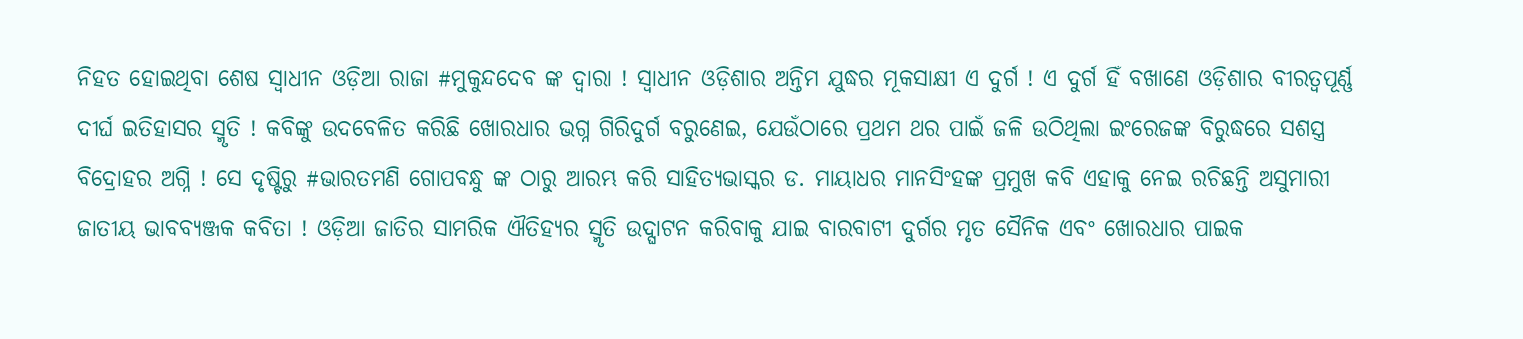ନିହତ ହୋଇଥିବା ଶେଷ ସ୍ୱାଧୀନ ଓଡ଼ିଆ ରାଜା #ମୁକୁନ୍ଦଦେବ ଙ୍କ ଦ୍ଵାରା ! ସ୍ୱାଧୀନ ଓଡ଼ିଶାର ଅନ୍ତିମ ଯୁଦ୍ଧର ମୂକସାକ୍ଷୀ ଏ ଦୁର୍ଗ ! ଏ ଦୁର୍ଗ ହିଁ ବଖାଣେ ଓଡ଼ିଶାର ବୀରତ୍ଵପୂର୍ଣ୍ଣ ଦୀର୍ଘ ଇତିହାସର ସ୍ମୃତି ! କବିଙ୍କୁ ଉଦବେଳିତ କରିଛି ଖୋରଧାର ଭଗ୍ନ ଗିରିଦୁର୍ଗ ବରୁଣେଇ, ଯେଉଁଠାରେ ପ୍ରଥମ ଥର ପାଇଁ ଜଳି ଉଠିଥିଲା ଇଂରେଜଙ୍କ ବିରୁଦ୍ଧରେ ସଶସ୍ତ୍ର ବିଦ୍ରୋହର ଅଗ୍ନି ! ସେ ଦୃଷ୍ଟିରୁ #ଭାରତମଣି ଗୋପବନ୍ଧୁ ଙ୍କ ଠାରୁ ଆରମ୍ଭ କରି ସାହିତ୍ୟଭାସ୍କର ଡ. ମାୟାଧର ମାନସିଂହଙ୍କ ପ୍ରମୁଖ କବି ଏହାକୁ ନେଇ ରଚିଛନ୍ତି ଅସୁମାରୀ ଜାତୀୟ ଭାବବ୍ୟଞ୍ଜକ କବିତା ! ଓଡ଼ିଆ ଜାତିର ସାମରିକ ଐତିହ୍ୟର ସ୍ମୃତି ଉଦ୍ଘାଟନ କରିବାକୁ ଯାଇ ବାରବାଟୀ ଦୁର୍ଗର ମୃତ ସୈନିକ ଏବଂ ଖୋରଧାର ପାଇକ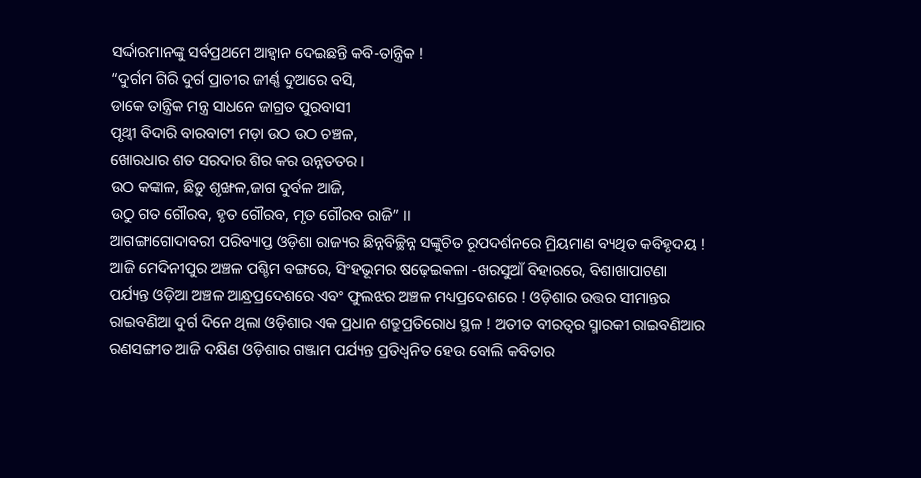ସର୍ଦ୍ଦାରମାନଙ୍କୁ ସର୍ବପ୍ରଥମେ ଆହ୍ୱାନ ଦେଇଛନ୍ତି କବି-ତାନ୍ତ୍ରିକ !
“ଦୁର୍ଗମ ଗିରି ଦୁର୍ଗ ପ୍ରାଚୀର ଜୀର୍ଣ୍ଣ ଦୁଆରେ ବସି,
ଡାକେ ତାନ୍ତ୍ରିକ ମନ୍ତ୍ର ସାଧନେ ଜାଗ୍ରତ ପୁରବାସୀ
ପୃଥ୍ବୀ ବିଦାରି ବାରବାଟୀ ମଡ଼ା ଉଠ ଉଠ ଚଞ୍ଚଳ,
ଖୋରଧାର ଶତ ସରଦାର ଶିର କର ଉନ୍ନତତର ।
ଉଠ କଙ୍କାଳ, ଛିଡ଼ୁ ଶୃଙ୍ଖଳ,ଜାଗ ଦୁର୍ବଳ ଆଜି,
ଉଠୁ ଗତ ଗୌରବ, ହୃତ ଗୌରବ, ମୃତ ଗୌରବ ରାଜି” ।।
ଆଗଙ୍ଗାଗୋଦାବରୀ ପରିବ୍ୟାପ୍ତ ଓଡ଼ିଶା ରାଜ୍ୟର ଛିନ୍ନବିଚ୍ଛିନ୍ନ ସଙ୍କୁଚିତ ରୂପଦର୍ଶନରେ ମ୍ରିୟମାଣ ବ୍ୟଥିତ କବିହୃଦୟ ! ଆଜି ମେଦିନୀପୁର ଅଞ୍ଚଳ ପଶ୍ଚିମ ବଙ୍ଗରେ, ସିଂହଭୂମର ଷଢ଼େଇକଳା -ଖରସୁଆଁ ବିହାରରେ, ବିଶାଖାପାଟଣା ପର୍ଯ୍ୟନ୍ତ ଓଡ଼ିଆ ଅଞ୍ଚଳ ଆନ୍ଧ୍ରପ୍ରଦେଶରେ ଏବଂ ଫୁଲଝର ଅଞ୍ଚଳ ମଧ୍ୟପ୍ରଦେଶରେ ! ଓଡ଼ିଶାର ଉତ୍ତର ସୀମାନ୍ତର ରାଇବଣିଆ ଦୁର୍ଗ ଦିନେ ଥିଲା ଓଡ଼ିଶାର ଏକ ପ୍ରଧାନ ଶତ୍ରୁପ୍ରତିରୋଧ ସ୍ଥଳ ! ଅତୀତ ବୀରତ୍ଵର ସ୍ମାରକୀ ରାଇବଣିଆର ରଣସଙ୍ଗୀତ ଆଜି ଦକ୍ଷିଣ ଓଡ଼ିଶାର ଗଞ୍ଜାମ ପର୍ଯ୍ୟନ୍ତ ପ୍ରତିଧ୍ଵନିତ ହେଉ ବୋଲି କବିତାର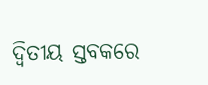ଦ୍ଵିତୀୟ ସ୍ତବକରେ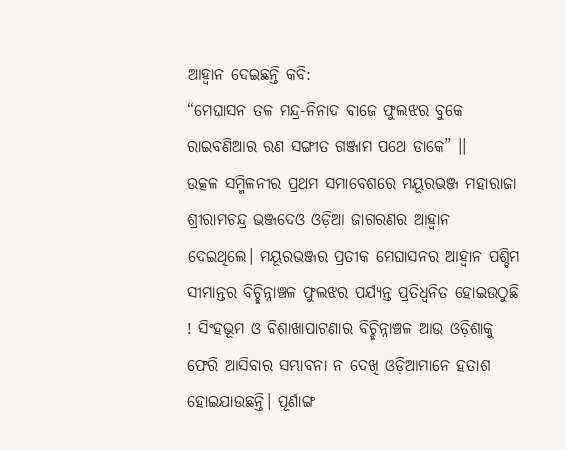ଆହ୍ୱାନ ଦେଇଛନ୍ତି କବି:
“ମେଘାସନ ତଳ ମନ୍ଦ୍ର-ନିନାଦ ବାଜେ ଫୁଲଝର ବୁକେ
ରାଇବଣିଆର ରଣ ସଙ୍ଗୀତ ଗଞ୍ଜାମ ପଥେ ଡାକେ” ।।
ଉତ୍କଳ ସମ୍ମିଳନୀର ପ୍ରଥମ ସମାବେଶରେ ମୟୂରଭଞ୍ଜ ମହାରାଜା ଶ୍ରୀରାମଚନ୍ଦ୍ର ଭଞ୍ଜଦେଓ ଓଡ଼ିଆ ଜାଗରଣର ଆହ୍ୱାନ ଦେଇଥିଲେ। ମୟୂରଭଞ୍ଜର ପ୍ରତୀକ ମେଘାସନର ଆହ୍ୱାନ ପଶ୍ଚିମ ସୀମାନ୍ତର ବିଚ୍ଛିନ୍ନାଞ୍ଚଳ ଫୁଲଝର ପର୍ଯ୍ୟନ୍ତ ପ୍ରତିଧ୍ଵନିତ ହୋଇଉଠୁଛି ! ସିଂହଭୂମ ଓ ବିଶାଖାପାଟଣାର ବିଚ୍ଛିନ୍ନାଞ୍ଚଳ ଆଉ ଓଡ଼ିଶାକୁ ଫେରି ଆସିବାର ସମ୍ଭାବନା ନ ଦେଖି ଓଡ଼ିଆମାନେ ହତାଶ ହୋଇଯାଉଛନ୍ତି। ପୂର୍ଣାଙ୍ଗ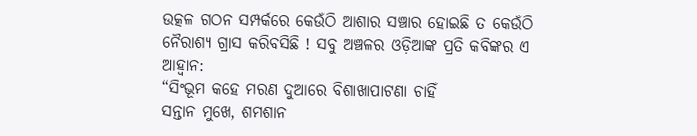ଉତ୍କଳ ଗଠନ ସମ୍ପର୍କରେ କେଉଁଠି ଆଶାର ସଞ୍ଚାର ହୋଇଛି ତ କେଉଁଠି ନୈରାଶ୍ୟ ଗ୍ରାସ କରିବସିଛି ! ସବୁ ଅଞ୍ଚଳର ଓଡ଼ିଆଙ୍କ ପ୍ରତି କବିଙ୍କର ଏ ଆହ୍ୱାନ:
“ସିଂଭୂମ କହେ ମରଣ ଦୁଆରେ ବିଶାଖାପାଟଣା ଚାହିଁ
ସନ୍ତାନ ମୁଖେ, ଶମଶାନ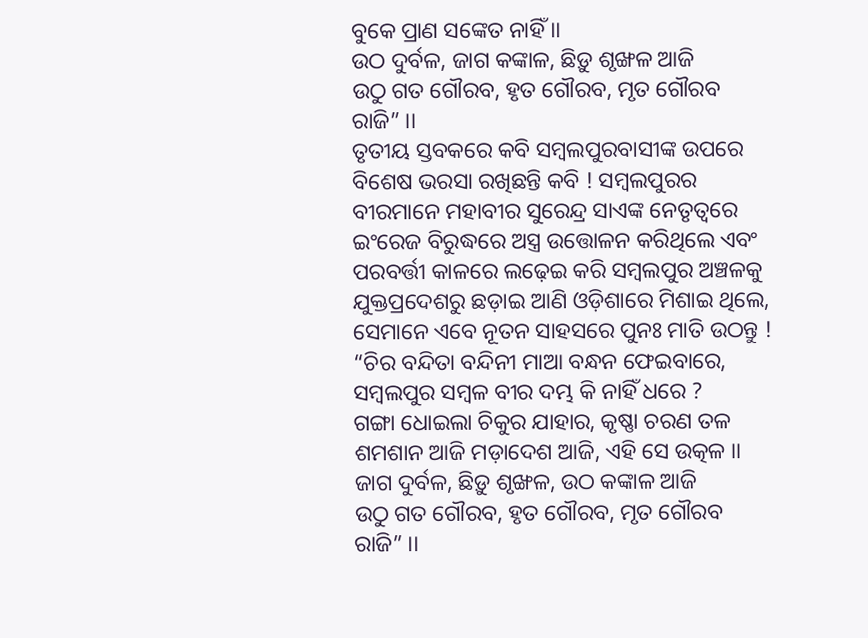ବୁକେ ପ୍ରାଣ ସଙ୍କେତ ନାହିଁ ।।
ଉଠ ଦୁର୍ବଳ, ଜାଗ କଙ୍କାଳ, ଛିଡ଼ୁ ଶୃଙ୍ଖଳ ଆଜି
ଉଠୁ ଗତ ଗୌରବ, ହୃତ ଗୌରବ, ମୃତ ଗୌରବ ରାଜି” ।।
ତୃତୀୟ ସ୍ତବକରେ କବି ସମ୍ବଲପୁରବାସୀଙ୍କ ଉପରେ ବିଶେଷ ଭରସା ରଖିଛନ୍ତି କବି ! ସମ୍ବଲପୁରର ବୀରମାନେ ମହାବୀର ସୁରେନ୍ଦ୍ର ସାଏଙ୍କ ନେତୃତ୍ୱରେ ଇଂରେଜ ବିରୁଦ୍ଧରେ ଅସ୍ତ୍ର ଉତ୍ତୋଳନ କରିଥିଲେ ଏବଂ ପରବର୍ତ୍ତୀ କାଳରେ ଲଢ଼େଇ କରି ସମ୍ବଲପୁର ଅଞ୍ଚଳକୁ ଯୁକ୍ତପ୍ରଦେଶରୁ ଛଡ଼ାଇ ଆଣି ଓଡ଼ିଶାରେ ମିଶାଇ ଥିଲେ, ସେମାନେ ଏବେ ନୂତନ ସାହସରେ ପୁନଃ ମାତି ଉଠନ୍ତୁ !
“ଚିର ବନ୍ଦିତା ବନ୍ଦିନୀ ମାଆ ବନ୍ଧନ ଫେଇବାରେ,
ସମ୍ବଲପୁର ସମ୍ବଳ ବୀର ଦମ୍ଭ କି ନାହିଁ ଧରେ ?
ଗଙ୍ଗା ଧୋଇଲା ଚିକୁର ଯାହାର, କୃଷ୍ଣା ଚରଣ ତଳ
ଶମଶାନ ଆଜି ମଡ଼ାଦେଶ ଆଜି, ଏହି ସେ ଉତ୍କଳ ।।
ଜାଗ ଦୁର୍ବଳ, ଛିଡ଼ୁ ଶୃଙ୍ଖଳ, ଉଠ କଙ୍କାଳ ଆଜି
ଉଠୁ ଗତ ଗୌରବ, ହୃତ ଗୌରବ, ମୃତ ଗୌରବ ରାଜି” ।।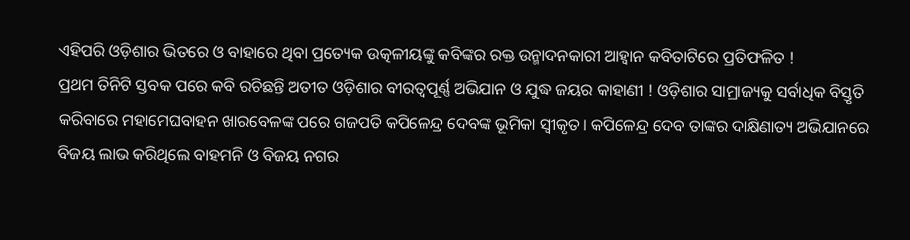ଏହିପରି ଓଡ଼ିଶାର ଭିତରେ ଓ ବାହାରେ ଥିବା ପ୍ରତ୍ୟେକ ଉତ୍କଳୀୟଙ୍କୁ କବିଙ୍କର ରକ୍ତ ଉନ୍ମାଦନକାରୀ ଆହ୍ୱାନ କବିତାଟିରେ ପ୍ରତିଫଳିତ !
ପ୍ରଥମ ତିନିଟି ସ୍ତବକ ପରେ କବି ରଚିଛନ୍ତି ଅତୀତ ଓଡ଼ିଶାର ବୀରତ୍ଵପୂର୍ଣ୍ଣ ଅଭିଯାନ ଓ ଯୁଦ୍ଧ ଜୟର କାହାଣୀ ! ଓଡ଼ିଶାର ସାମ୍ରାଜ୍ୟକୁ ସର୍ବାଧିକ ବିସ୍ତୃତି କରିବାରେ ମହାମେଘବାହନ ଖାରବେଳଙ୍କ ପରେ ଗଜପତି କପିଳେନ୍ଦ୍ର ଦେବଙ୍କ ଭୂମିକା ସ୍ୱୀକୃତ। କପିଳେନ୍ଦ୍ର ଦେବ ତାଙ୍କର ଦାକ୍ଷିଣାତ୍ୟ ଅଭିଯାନରେ ବିଜୟ ଲାଭ କରିଥିଲେ ବାହମନି ଓ ବିଜୟ ନଗର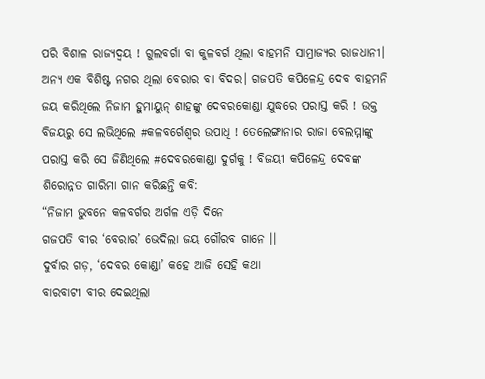ପରି ବିଶାଳ ରାଜ୍ୟଦ୍ବୟ ! ଗୁଲବର୍ଗା ବା କୁଳବର୍ଗ ଥିଲା ବାହମନି ସାମ୍ରାଜ୍ୟର ରାଜଧାନୀ। ଅନ୍ୟ ଏକ ବିଶିଷ୍ଟ ନଗର ଥିଲା ବେରାର ବା ବିଦର। ଗଜପତି କପିଳେନ୍ଦ୍ର ଦେବ ବାହମନି ଜୟ କରିଥିଲେ ନିଜାମ ହୁମାୟୁନ୍ ଶାହଙ୍କୁ ଦେବରକୋଣ୍ଡା ଯୁଦ୍ଧରେ ପରାସ୍ତ କରି ! ଉକ୍ତ ବିଜୟରୁ ସେ ଲଭିଥିଲେ #କଳବର୍ଗେଶ୍ୱର ଉପାଧି ! ତେଲେଙ୍ଗାନାର ରାଜା ବେଲମ୍ମାଙ୍କୁ ପରାସ୍ତ କରି ସେ ଜିଣିଥିଲେ #ଦେବରକୋଣ୍ଡା ଦୁର୍ଗକୁ ! ବିଜୟୀ କପିଳେନ୍ଦ୍ର ଦେବଙ୍କ ଶିରୋନ୍ନତ ଗାରିମା ଗାନ କରିଛନ୍ତି କବି:
“ନିଜାମ ଭୁବନେ କଳବର୍ଗର ଅର୍ଗଳ ଏଡ଼ି ଦିନେ
ଗଜପତି ବୀର ‘ବେରାର’ ଭେଦିଲା ଜୟ ଗୌରବ ଗାନେ ।।
ଦୁର୍ବାର ଗଡ଼, ‘ଦେବର କୋଣ୍ଡା’ କହେ ଆଜି ସେହି କଥା
ବାରବାଟୀ ବୀର ଦେଇଥିଲା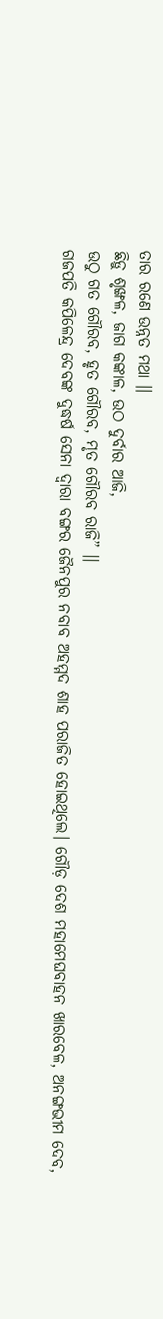ତାର ରଣେ ଉନ୍ନତ ମଥା ।।
ଛିଡ଼ୁ ଶୃଙ୍ଖଳ, ଜାଗ କଙ୍କାଳ, ଉଠ ଦୁର୍ବାର ଆଜି,
ଉଠୁ ଗତ ଗୌରବ, ହୃତ ଗୌରବ, ମୃତ ଗୌରବ ରାଜି” ।।
ଗଜପତି କପିଳେନ୍ଦ୍ର ଦେବଙ୍କ ଦୁଦ୍ଧର୍ଷ ସେନା ଦ୍ୱାରା ବଙ୍ଗର ଜୈନପୁର ନବାବ ଅହମ୍ମଦ ଶାହ ପରାଜିତ ହୋଇଥିଲେ। ଗୌଡ଼ ଦେଶ ମହାମେଘବାହନ ଖାରବେଳ, ଅନଙ୍ଗଭୀମ ଦେବ,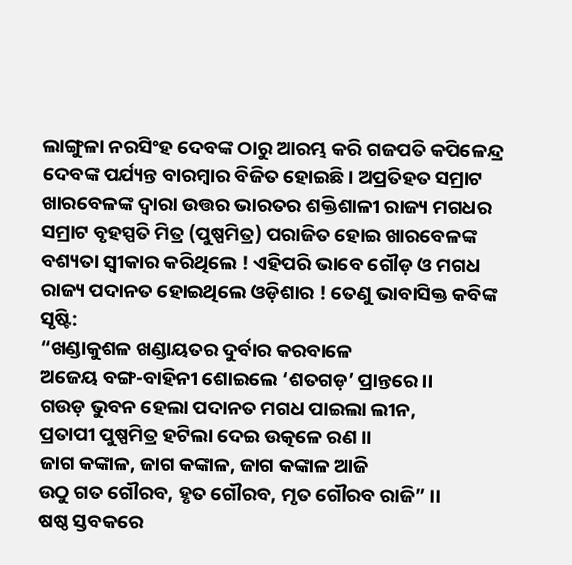ଲାଙ୍ଗୁଳା ନରସିଂହ ଦେବଙ୍କ ଠାରୁ ଆରମ୍ଭ କରି ଗଜପତି କପିଳେନ୍ଦ୍ର ଦେବଙ୍କ ପର୍ଯ୍ୟନ୍ତ ବାରମ୍ବାର ବିଜିତ ହୋଇଛି। ଅପ୍ରତିହତ ସମ୍ରାଟ ଖାରବେଳଙ୍କ ଦ୍ଵାରା ଉତ୍ତର ଭାରତର ଶକ୍ତିଶାଳୀ ରାଜ୍ୟ ମଗଧର ସମ୍ରାଟ ବୃହସ୍ପତି ମିତ୍ର (ପୁଷ୍ପମିତ୍ର) ପରାଜିତ ହୋଇ ଖାରବେଳଙ୍କ ବଶ୍ୟତା ସ୍ୱୀକାର କରିଥିଲେ ! ଏହିପରି ଭାବେ ଗୌଡ଼ ଓ ମଗଧ ରାଜ୍ୟ ପଦାନତ ହୋଇଥିଲେ ଓଡ଼ିଶାର ! ତେଣୁ ଭାବାସିକ୍ତ କବିଙ୍କ ସୃଷ୍ଟି:
“ଖଣ୍ଡାକୁଶଳ ଖଣ୍ଡାୟତର ଦୁର୍ବାର କରବାଳେ
ଅଜେୟ ବଙ୍ଗ-ବାହିନୀ ଶୋଇଲେ ‘ଶତଗଡ଼’ ପ୍ରାନ୍ତରେ ।।
ଗଉଡ଼ ଭୁବନ ହେଲା ପଦାନତ ମଗଧ ପାଇଲା ଲୀନ,
ପ୍ରତାପୀ ପୁଷ୍ପମିତ୍ର ହଟିଲା ଦେଇ ଉତ୍କଳେ ରଣ ।।
ଜାଗ କଙ୍କାଳ, ଜାଗ କଙ୍କାଳ, ଜାଗ କଙ୍କାଳ ଆଜି
ଉଠୁ ଗତ ଗୌରବ, ହୃତ ଗୌରବ, ମୃତ ଗୌରବ ରାଜି” ।।
ଷଷ୍ଠ ସ୍ତବକରେ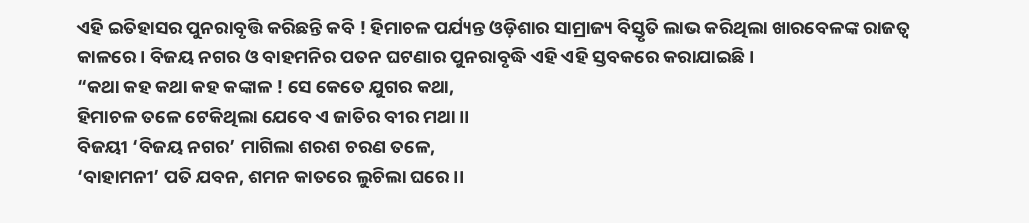ଏହି ଇତିହାସର ପୁନରାବୃତ୍ତି କରିଛନ୍ତି କବି ! ହିମାଚଳ ପର୍ଯ୍ୟନ୍ତ ଓଡ଼ିଶାର ସାମ୍ରାଜ୍ୟ ବିସ୍ତୃତି ଲାଭ କରିଥିଲା ଖାରବେଳଙ୍କ ରାଜତ୍ଵ କାଳରେ। ବିଜୟ ନଗର ଓ ବାହମନିର ପତନ ଘଟଣାର ପୁନରାବୃଦ୍ଧି ଏହି ଏହି ସ୍ତବକରେ କରାଯାଇଛି।
“କଥା କହ କଥା କହ କଙ୍କାଳ ! ସେ କେତେ ଯୁଗର କଥା,
ହିମାଚଳ ତଳେ ଟେକିଥିଲା ଯେବେ ଏ ଜାତିର ବୀର ମଥା ।।
ବିଜୟୀ ‘ବିଜୟ ନଗର’ ମାଗିଲା ଶରଶ ଚରଣ ତଳେ,
‘ବାହାମନୀ’ ପତି ଯବନ, ଶମନ କାତରେ ଲୁଚିଲା ଘରେ ।।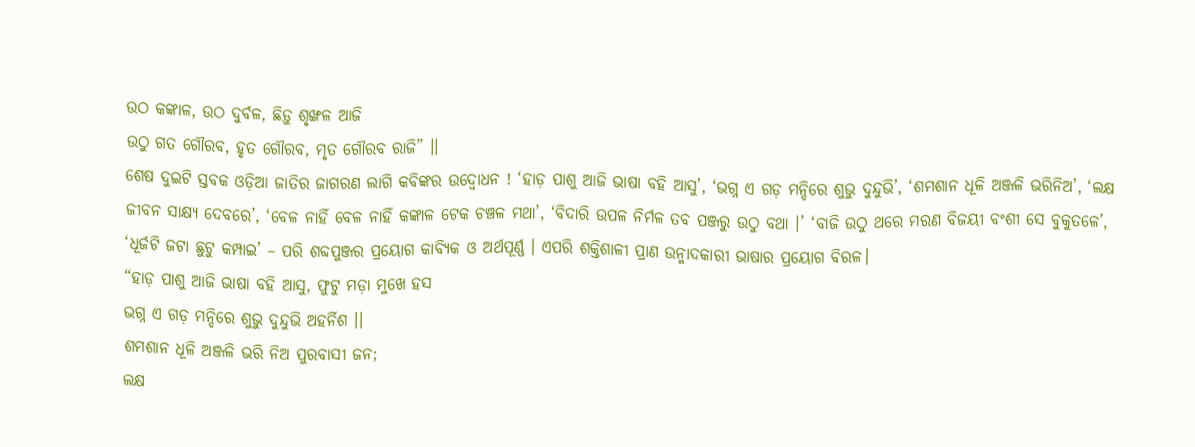ଉଠ କଙ୍କାଳ, ଉଠ ଦୁର୍ବଳ, ଛିଡ଼ୁ ଶୃଙ୍ଖଳ ଆଜି
ଉଠୁ ଗତ ଗୌରବ, ହୃତ ଗୌରବ, ମୃତ ଗୌରବ ରାଜି” ।।
ଶେଷ ଦୁଇଟି ସ୍ତବକ ଓଡ଼ିଆ ଜାତିର ଜାଗରଣ ଲାଗି କବିଙ୍କର ଉଦ୍ବୋଧନ ! ‘ହାଡ଼ ପାଶୁ ଆଜି ଭାଷା ବହି ଆସୁ’, ‘ଭଗ୍ନ ଏ ଗଡ଼ ମନ୍ଦିରେ ଶୁଭୁ ଦୁନ୍ଦୁଭି’, ‘ଶମଶାନ ଧୂଳି ଅଞ୍ଜଳି ଭରିନିଅ’, ‘ଲକ୍ଷ ଜୀବନ ସାକ୍ଷ୍ୟ ଦେବରେ’, ‘ବେଳ ନାହିଁ ବେଳ ନାହିଁ କଙ୍କାଳ ଟେକ ଚଞ୍ଚଳ ମଥା’, ‘ବିଦାରି ଉପଳ ନିର୍ମଳ ତବ ପଞ୍ଜରୁ ଉଠୁ ବଥା ।’ ‘ବାଜି ଉଠୁ ଥରେ ମରଣ ବିଜୟୀ ବଂଶୀ ସେ ବୁକୁତଳେ’, ‘ଧୂର୍ଜଟି ଜଟା ଛୁଟୁ କମ୍ପାଇ’ – ପରି ଶବ୍ଦପୁଞ୍ଜର ପ୍ରୟୋଗ କାବ୍ୟିକ ଓ ଅର୍ଥପୂର୍ଣ୍ଣ । ଏପରି ଶକ୍ତିଶାଳୀ ପ୍ରାଣ ଉନ୍ମାଦକାରୀ ଭାଷାର ପ୍ରୟୋଗ ବିରଳ।
“ହାଡ଼ ପାଶୁ ଆଜି ଭାଷା ବହି ଆସୁ, ଫୁଟୁ ମଡ଼ା ମୁଖେ ହସ
ଭଗ୍ନ ଏ ଗଡ଼ ମନ୍ଦିରେ ଶୁଭୁ ଦୁନ୍ଦୁଭି ଅହର୍ନିଶ ।।
ଶମଶାନ ଧୂଳି ଅଞ୍ଜଳି ଭରି ନିଅ ପୁରବାସୀ ଜନ;
ଲକ୍ଷ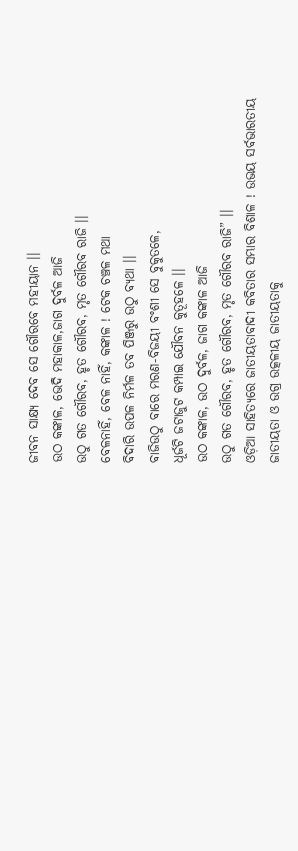ଜୀବନ ସାକ୍ଷ୍ୟ ଦେବ ସେ ଗୌରବେ ମହୀୟାନ ।।
ଉଠ କଙ୍କାଳ, ଭେଦି ମହାକାଳ,ଜାଗ ଦୁର୍ବଳ ଆଜି
ଉଠୁ ଗତ ଗୌରବ, ହୃତ ଗୌରବ, ମୃତ ଗୌରବ ରାଜି ।।
ବେଳନାହିଁ, ବେଳ ନାହିଁ, କଙ୍କାଳ ! ଟେକ ଚଞ୍ଚଳ ମଥା
ବିଦାରି ଉପଳ ନିର୍ମଳ ତବ ପିଞ୍ଜରୁ ଉଠୁ ବ୍ୟଥା ।।
ବାଜିଉଠୁ ବାରେ ମରଣ-ବିଜୟୀ ବଂଶୀ ସେ ବୁକୁତଳେ,
ଧୂର୍ଜଟି ଜଟାଜୁଟ କମ୍ପାଇ ଯୌବନ କୁତୂହଳେ ।।
ଉଠ କଙ୍କାଳ, ଉଠ ଦୁର୍ବଳ, ଜାଗ କଙ୍କାଳ ଆଜି
ଉଠୁ ଗତ ଗୌରବ, ହୃତ ଗୌରବ, ମୃତ ଗୌରବ ରାଜି” ।।
ଓଡ଼ିଆ ସାହିତ୍ୟରେ ଜାତୀୟତାବାଦୀ କବିତାର ସମ୍ଭାର ବିଶାଳ ! ଉଭୟ ସର୍ବଭାରତୀୟ ଜାତୀୟତା ଓ ଉଗ୍ର ଉତ୍କଳୀୟ ଜାତୀୟତାକୁ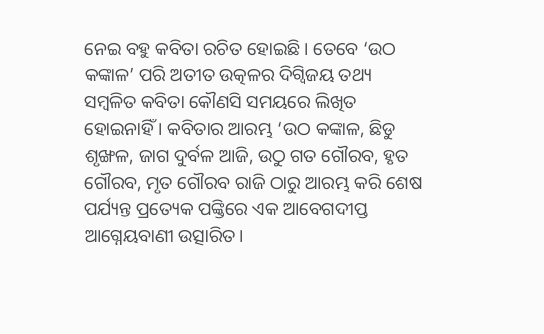ନେଇ ବହୁ କବିତା ରଚିତ ହୋଇଛି। ତେବେ ‘ଉଠ କଙ୍କାଳ’ ପରି ଅତୀତ ଉତ୍କଳର ଦିଗ୍ବିଜୟ ତଥ୍ୟ ସମ୍ବଳିତ କବିତା କୌଣସି ସମୟରେ ଲିଖିତ ହୋଇନାହିଁ । କବିତାର ଆରମ୍ଭ ‘ଉଠ କଙ୍କାଳ, ଛିଡୁ ଶୃଙ୍ଖଳ, ଜାଗ ଦୁର୍ବଳ ଆଜି, ଉଠୁ ଗତ ଗୌରବ, ହୃତ ଗୌରବ, ମୃତ ଗୌରବ ରାଜି ଠାରୁ ଆରମ୍ଭ କରି ଶେଷ ପର୍ଯ୍ୟନ୍ତ ପ୍ରତ୍ୟେକ ପଙ୍କ୍ତିରେ ଏକ ଆବେଗଦୀପ୍ତ ଆଗ୍ନେୟବାଣୀ ଉତ୍ସାରିତ।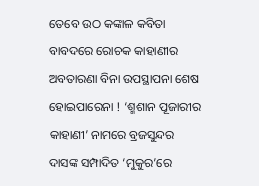ତେବେ ଉଠ କଙ୍କାଳ କବିତା ବାବଦରେ ରୋଚକ କାହାଣୀର ଅବତାରଣା ବିନା ଉପସ୍ଥାପନା ଶେଷ ହୋଇପାରେନା ! ‘ଶ୍ମଶାନ ପୂଜାରୀର କାହାଣୀ’ ନାମରେ ବ୍ରଜସୁନ୍ଦର ଦାସଙ୍କ ସମ୍ପାଦିତ ‘ମୁକୁର’ରେ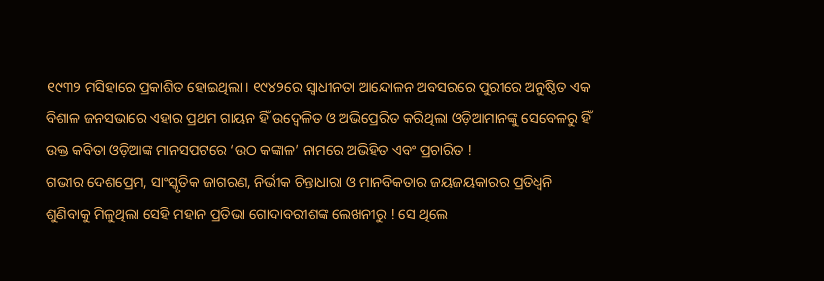୧୯୩୨ ମସିହାରେ ପ୍ରକାଶିତ ହୋଇଥିଲା। ୧୯୪୨ରେ ସ୍ୱାଧୀନତା ଆନ୍ଦୋଳନ ଅବସରରେ ପୁରୀରେ ଅନୁଷ୍ଠିତ ଏକ ବିଶାଳ ଜନସଭାରେ ଏହାର ପ୍ରଥମ ଗାୟନ ହିଁ ଉଦ୍ବେଳିତ ଓ ଅଭିପ୍ରେରିତ କରିଥିଲା ଓଡ଼ିଆମାନଙ୍କୁ ସେବେଳରୁ ହିଁ ଉକ୍ତ କବିତା ଓଡ଼ିଆଙ୍କ ମାନସପଟରେ ‘ଉଠ କଙ୍କାଳ’ ନାମରେ ଅଭିହିତ ଏବଂ ପ୍ରଚାରିତ !
ଗଭୀର ଦେଶପ୍ରେମ, ସାଂସ୍କୃତିକ ଜାଗରଣ, ନିର୍ଭୀକ ଚିନ୍ତାଧାରା ଓ ମାନବିକତାର ଜୟଜୟକାରର ପ୍ରତିଧ୍ୱନି ଶୁଣିବାକୁ ମିଳୁଥିଲା ସେହି ମହାନ ପ୍ରତିଭା ଗୋଦାବରୀଶଙ୍କ ଲେଖନୀରୁ ! ସେ ଥିଲେ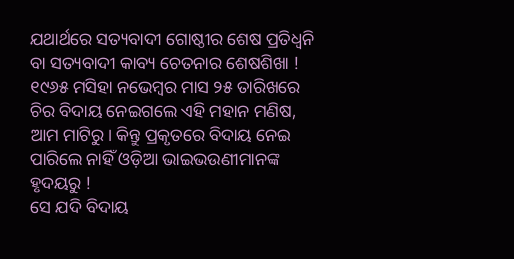ଯଥାର୍ଥରେ ସତ୍ୟବାଦୀ ଗୋଷ୍ଠୀର ଶେଷ ପ୍ରତିଧ୍ୱନି ବା ସତ୍ୟବାଦୀ କାବ୍ୟ ଚେତନାର ଶେଷଶିଖା !
୧୯୬୫ ମସିହା ନଭେମ୍ବର ମାସ ୨୫ ତାରିଖରେ ଚିର ବିଦାୟ ନେଇଗଲେ ଏହି ମହାନ ମଣିଷ, ଆମ ମାଟିରୁ। କିନ୍ତୁ ପ୍ରକୃତରେ ବିଦାୟ ନେଇ ପାରିଲେ ନାହିଁ ଓଡ଼ିଆ ଭାଇଭଉଣୀମାନଙ୍କ ହୃଦୟରୁ !
ସେ ଯଦି ବିଦାୟ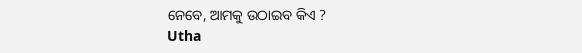ନେବେ, ଆମକୁ ଉଠାଇବ କିଏ ?
Utha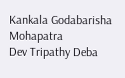Kankala Godabarisha Mohapatra
Dev Tripathy Deba